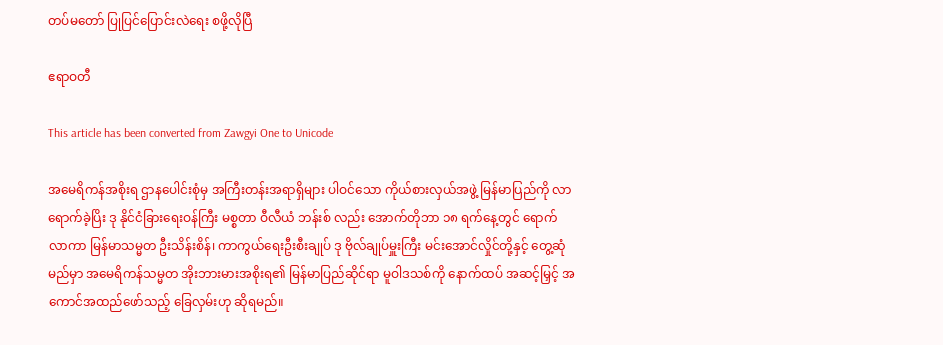တပ်မတော် ပြုပြင်ပြောင်းလဲရေး စဖို့လိုပြီ

ဧရာဝတီ

This article has been converted from Zawgyi One to Unicode

အမေရိကန်အစိုးရ ဌာနပေါင်းစုံမှ အကြီးတန်းအရာရှိများ ပါဝင်သော ကိုယ်စားလှယ်အဖွဲ့ မြန်မာပြည်ကို လာရောက်ခဲ့ပြိး ဒု နိုင်ငံခြားရေးဝန်ကြီး မစ္စတာ ဝီလီယံ ဘန်းစ် လည်း အောက်တိုဘာ ၁၈ ရက်နေ့တွင် ရောက်လာကာ မြန်မာသမ္မတ ဦးသိန်းစိန်၊ ကာကွယ်ရေးဦးစီးချုပ် ဒု ဗိုလ်ချုပ်မှူးကြီး မင်းအောင်လှိုင်တို့နှင့် တွေ့ဆုံမည်မှာ အမေရိကန်သမ္မတ အိုးဘားမားအစိုးရ၏ မြန်မာပြည်ဆိုင်ရာ မူဝါဒသစ်ကို နောက်ထပ် အဆင့်မြှင့် အကောင်အထည်ဖော်သည့် ခြေလှမ်းဟု ဆိုရမည်။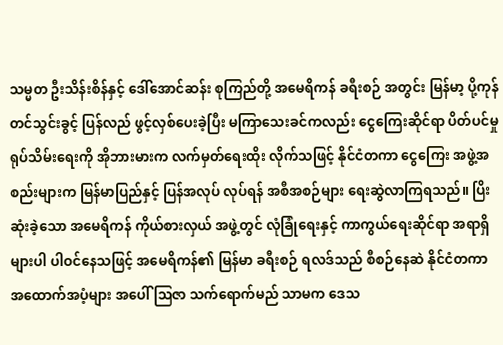သမ္မတ ဦးသိန်းစိန်နှင့် ဒေါ်အောင်ဆန်း စုကြည်တို့ အမေရိကန် ခရီးစဉ် အတွင်း မြန်မာ့ ပို့ကုန် တင်သွင်းခွင့် ပြန်လည် ဖွင့်လှစ်ပေးခဲ့ပြီး မကြာသေးခင်ကလည်း ငွေကြေးဆိုင်ရာ ပိတ်ပင်မှု ရုပ်သိမ်းရေးကို အိုဘားမားက လက်မှတ်ရေးထိုး လိုက်သဖြင့် နိုင်ငံတကာ ငွေကြေး အဖွဲ့အစည်းများက မြန်မာပြည်နှင့် ပြန်အလုပ် လုပ်ရန် အစီအစဉ်များ ရေးဆွဲလာကြရသည်။ ပြိးဆုံးခဲ့သော အမေရိကန် ကိုယ်စားလှယ် အဖွဲ့တွင် လုံခြုံရေးနှင့် ကာကွယ်ရေးဆိုင်ရာ အရာရှိများပါ ပါဝင်နေသဖြင့် အမေရိကန်၏ မြန်မာ ခရီးစဉ် ရလဒ်သည် စီစဉ်နေဆဲ နိုင်ငံတကာ အထောက်အပံ့များ အပေါ် ဩဇာ သက်ရောက်မည် သာမက ဒေသ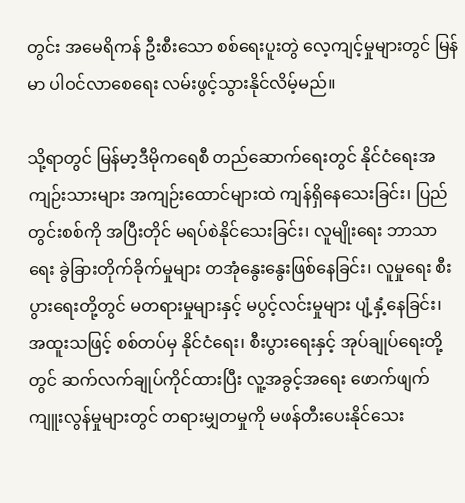တွင်း အမေရိကန် ဦးစီးသော စစ်ရေးပူးတွဲ လေ့ကျင့်မှုများတွင် မြန်မာ ပါဝင်လာစေရေး လမ်းဖွင့်သွားနိုင်လိမ့်မည်။

သို့ရာတွင် မြန်မာ့ဒီမိုကရေစီ တည်ဆောက်ရေးတွင် နိုင်ငံရေးအကျဉ်းသားများ အကျဉ်းထောင်များထဲ ကျန်ရှိနေသေးခြင်း၊ ပြည်တွင်းစစ်ကို အပြီးတိုင် မရပ်စဲနိုင်သေးခြင်း၊ လူမျိုးရေး ဘာသာရေး ခွဲခြားတိုက်ခိုက်မှုများ တအုံနွေးနွေးဖြစ်နေခြင်း၊ လူမှုရေး စီးပွားရေးတို့တွင် မတရားမှုများနှင့် မပွင့်လင်းမှုများ ပျံ့နှံ့နေခြင်း၊ အထူးသဖြင့် စစ်တပ်မှ နိုင်ငံရေး၊ စီးပွားရေးနှင့် အုပ်ချုပ်ရေးတို့တွင် ဆက်လက်ချုပ်ကိုင်ထားပြီး လူ့အခွင့်အရေး ဖောက်ဖျက်ကျူးလွန်မှုများတွင် တရားမျှတမှုကို မဖန်တီးပေးနိုင်သေး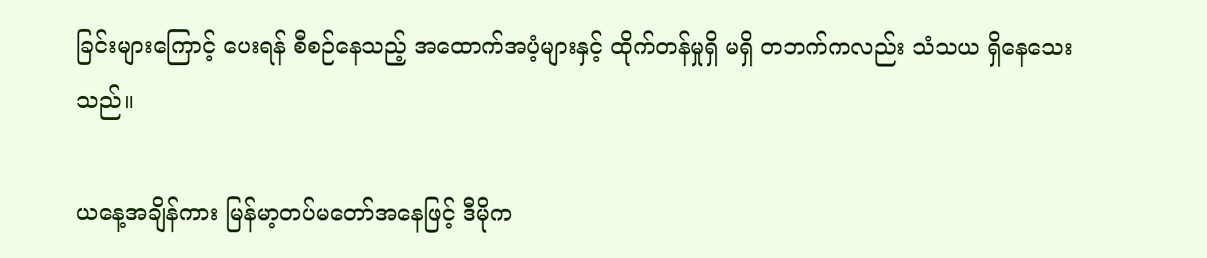ခြင်းများကြောင့် ပေးရန် စီစဉ်နေသည့် အထောက်အပံ့များနှင့် ထိုက်တန်မှုရှိ မရှိ တဘက်ကလည်း သံသယ ရှိနေသေးသည်။

ယနေ့အချိန်ကား မြန်မာ့တပ်မတော်အနေဖြင့် ဒီမိုက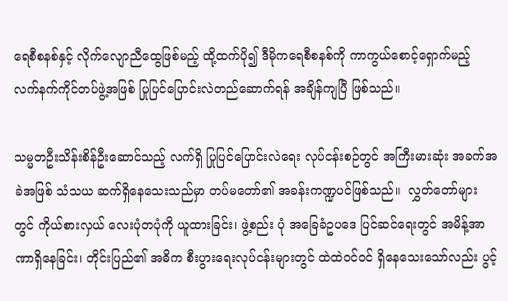ရေစီစနစ်နှင့် လိုက်လျောညီထွေဖြစ်မည့် ထို့ထက်ပို၍ ဒီမိုကရေစီစနစ်ကို ကာကွယ်စောင့်ရှောက်မည့် လက်နက်ကိုင်တပ်ဖွဲ့အဖြစ် ပြုပြင်ပြောင်းလဲတည်ဆောက်ရန် အချိန်ကျပြီ ဖြစ်သည်။

သမ္မတဦးသိန်းစိန်ဦးဆောင်သည့် လက်ရှိ ပြုပြင်ပြောင်းလဲရေး လုပ်ငန်းစဉ်တွင် အကြီးမားဆုံး အခက်အခဲအဖြစ် သံသယ ဆက်ရှိနေသေးသည်မှာ တပ်မတော်၏ အခန်းကဏ္ဍပင်ဖြစ်သည်။  လွှတ်တော်များတွင် ကိုယ်စားလှယ် လေးပုံတပုံကို ယူထားခြင်း၊ ဖွဲ့စည်း ပုံ အခြေခံဥပဒေ ပြင်ဆင်ရေးတွင် အမိန့်အာဏာရှိနေခြင်း၊ တိုင်းပြည်၏ အဓိက စီးပွားရေးလုပ်ငန်းများတွင် ထဲထဲဝင်ဝင် ရှိနေသေးသော်လည်း ပွင့်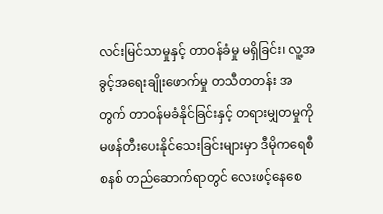လင်းမြင်သာမှုနှင့် တာဝန်ခံမှု မရှိခြင်း၊ လူ့အခွင့်အရေးချိုးဖောက်မှု တသီတတန်း အတွက် တာဝန်မခံနိုင်ခြင်းနှင့် တရားမျှတမှုကို မဖန်တီးပေးနိုင်သေးခြင်းများမှာ ဒီမိုကရေစီစနစ် တည်ဆောက်ရာတွင် လေးဖင့်နေစေ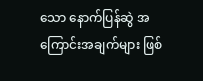သော နောက်ပြန်ဆွဲ အကြောင်းအချက်များ ဖြစ်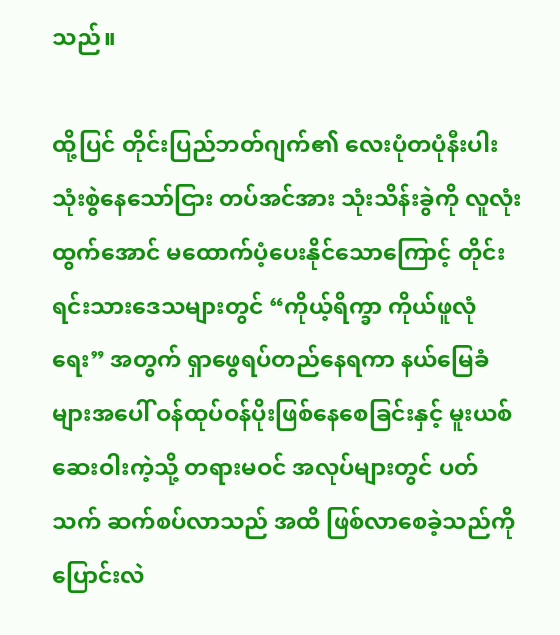သည်။

ထို့ပြင် တိုင်းပြည်ဘတ်ဂျက်၏ လေးပုံတပုံနီးပါး သုံးစွဲနေသော်ငြား တပ်အင်အား သုံးသိန်းခွဲကို လူလုံးထွက်အောင် မထောက်ပံ့ပေးနိုင်သောကြောင့် တိုင်းရင်းသားဒေသများတွင် “ကိုယ့်ရိက္ခာ ကိုယ်ဖူလုံရေး” အတွက် ရှာဖွေရပ်တည်နေရကာ နယ်မြေခံများအပေါ် ဝန်ထုပ်ဝန်ပိုးဖြစ်နေစေခြင်းနှင့် မူးယစ်ဆေးဝါးကဲ့သို့ တရားမဝင် အလုပ်များတွင် ပတ်သက် ဆက်စပ်လာသည် အထိ ဖြစ်လာစေခဲ့သည်ကို ပြောင်းလဲ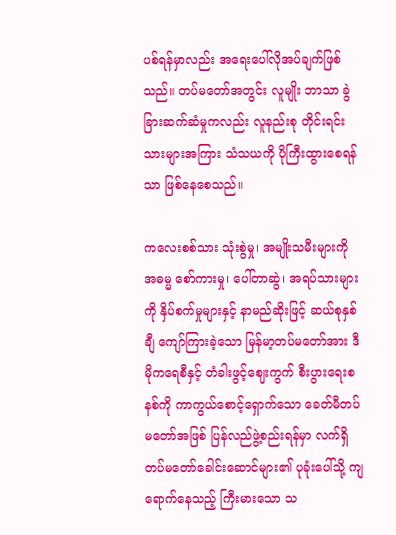ပစ်ရန်မှာလည်း အရေးပေါ်လိုအပ်ချက်ဖြစ်သည်။ တပ်မတော်အတွင်း လူမျိုး ဘာသာ ခွဲခြားဆက်ဆံမှုကလည်း လူနည်းစု တိုင်းရင်းသားများအကြား သံသယကို ပိုကြီးထွားစေရန်သာ ဖြစ်နေစေသည်။

ကလေးစစ်သား သုံးစွဲမှု၊ အမျိုးသမီးများကို အဓမ္မ စော်ကားမှု၊ ပေါ်တာဆွဲ၊ အရပ်သားများကို နှိပ်စက်မှုများနှင့် နာမည်ဆိုးဖြင့် ဆယ်စုနှစ်ချီ ကျော်ကြားခဲ့သော မြန်မာ့တပ်မတော်အား ဒီမိုကရေစီနှင့် တံခါးဖွင့်ဈေးကွက် စီးပွားရေးစနစ်ကို ကာကွယ်စောင့်ရှောက်သော ခေတ်မီတပ်မတော်အဖြစ် ပြန်လည်ဖွဲ့စည်းရန်မှာ လက်ရှိ တပ်မတော်ခေါင်းဆောင်များ၏ ပုခုံးပေါ်သို့ ကျရောက်နေသည့် ကြီးမားသော သ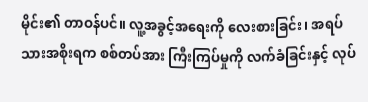မိုင်း၏ တာဝန်ပင်။ လူ့အခွင့်အရေးကို လေးစားခြင်း၊ အရပ်သားအစိုးရက စစ်တပ်အား ကြီးကြပ်မှုကို လက်ခံခြင်းနှင့် လုပ်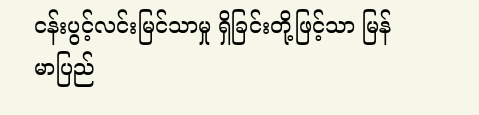ငန်းပွင့်လင်းမြင်သာမှု ရှိခြင်းတို့ဖြင့်သာ မြန်မာပြည်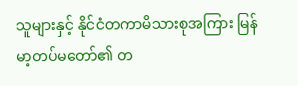သူများနှင့် နိုင်ငံတကာမိသားစုအကြား မြန်မာ့တပ်မတော်၏ တ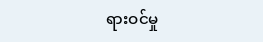ရားဝင်မှု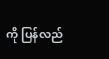ကို ပြန်လည်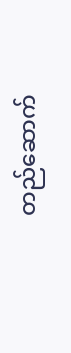တည်ဆောက်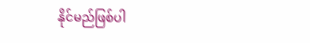နိုင်မည်ဖြစ်ပါ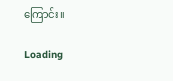ကြောင်း။

Loading